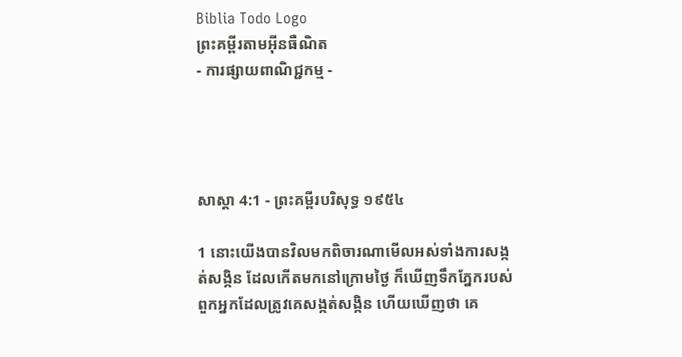Biblia Todo Logo
ព្រះគម្ពីរតាមអ៊ីនធឺណិត
- ការផ្សាយពាណិជ្ជកម្ម -




សាស្តា 4:1 - ព្រះគម្ពីរបរិសុទ្ធ ១៩៥៤

1 នោះយើងបានវិលមកពិចារណាមើលអស់ទាំងការសង្កត់‌សង្កិន ដែលកើតមកនៅក្រោមថ្ងៃ ក៏ឃើញទឹកភ្នែករបស់ពួកអ្នកដែលត្រូវគេសង្កត់‌សង្កិន ហើយឃើញថា គេ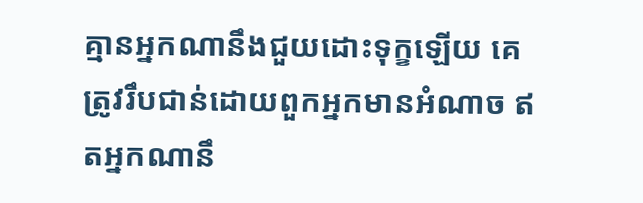គ្មានអ្នកណានឹងជួយដោះទុក្ខឡើយ គេត្រូវរឹប‌ជាន់ដោយពួកអ្នកមានអំណាច ឥតអ្នកណានឹ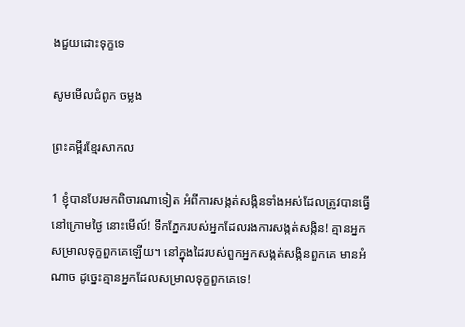ងជួយដោះទុក្ខទេ

សូមមើលជំពូក ចម្លង

ព្រះគម្ពីរខ្មែរសាកល

1 ខ្ញុំបានបែរមកពិចារណាទៀត អំពីការសង្កត់សង្កិនទាំងអស់ដែលត្រូវបានធ្វើនៅក្រោមថ្ងៃ នោះមើល៍! ទឹកភ្នែករបស់អ្នកដែលរងការសង្កត់សង្កិន! គ្មានអ្នកសម្រាលទុក្ខពួកគេឡើយ។ នៅក្នុងដៃរបស់ពួកអ្នកសង្កត់សង្កិនពួកគេ មានអំណាច ដូច្នេះគ្មានអ្នកដែលសម្រាលទុក្ខពួកគេទេ!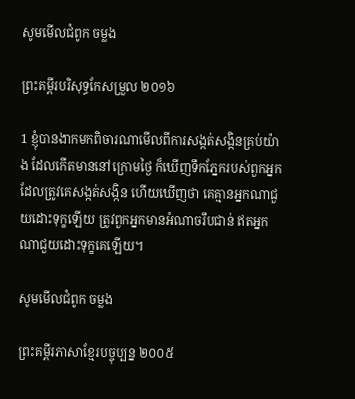សូមមើលជំពូក ចម្លង

ព្រះគម្ពីរបរិសុទ្ធកែសម្រួល ២០១៦

1 ខ្ញុំបានងាកមកពិចារ‌ណាមើលពីការសង្កត់‌សង្កិនគ្រប់យ៉ាង ដែលកើតមាននៅក្រោមថ្ងៃ ក៏ឃើញទឹកភ្នែករបស់ពួកអ្នកដែលត្រូវគេសង្កត់‌សង្កិន ហើយឃើញថា គេគ្មានអ្នកណាជួយដោះទុក្ខឡើយ ត្រូវពួកអ្នកមានអំណាចរឹប‌ជាន់ ឥតអ្នកណាជួយដោះទុក្ខគេឡើយ។

សូមមើលជំពូក ចម្លង

ព្រះគម្ពីរភាសាខ្មែរបច្ចុប្បន្ន ២០០៥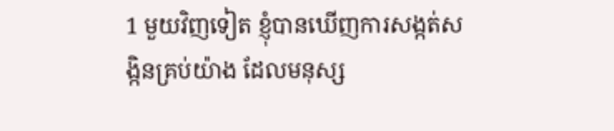1 មួយវិញទៀត ខ្ញុំបានឃើញការសង្កត់‌សង្កិនគ្រប់យ៉ាង ដែលមនុស្ស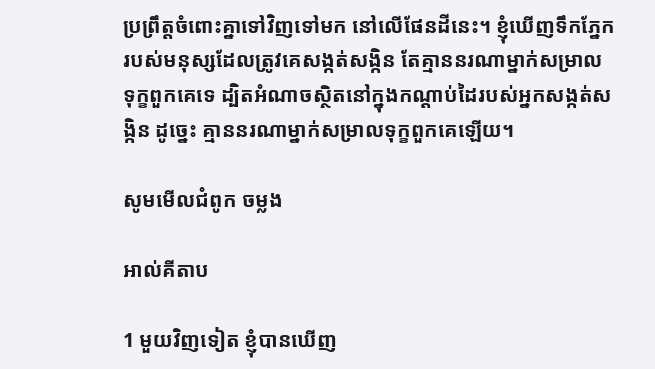ប្រព្រឹត្តចំពោះគ្នាទៅវិញទៅមក នៅលើផែនដីនេះ។ ខ្ញុំឃើញទឹកភ្នែករបស់មនុស្សដែលត្រូវគេសង្កត់‌សង្កិន តែគ្មាននរណាម្នាក់សម្រាលទុក្ខពួកគេទេ ដ្បិតអំណាចស្ថិតនៅក្នុងកណ្ដាប់ដៃរបស់អ្នកសង្កត់‌សង្កិន ដូច្នេះ គ្មាននរណាម្នាក់សម្រាលទុក្ខពួកគេឡើយ។

សូមមើលជំពូក ចម្លង

អាល់គីតាប

1 មួយវិញទៀត ខ្ញុំបានឃើញ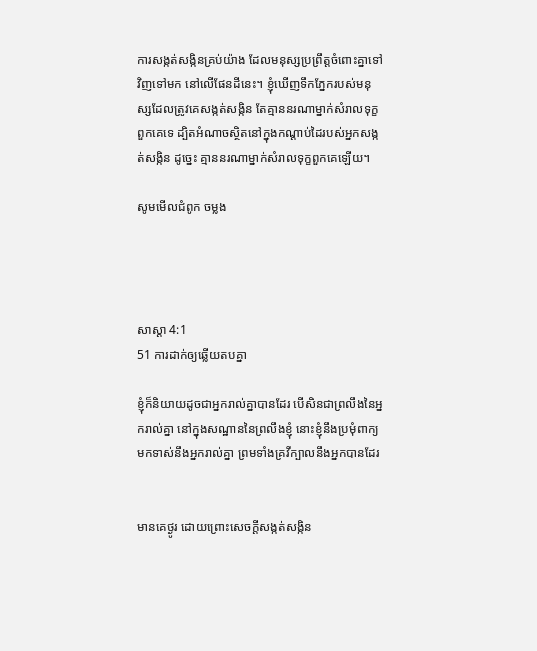ការសង្កត់‌សង្កិនគ្រប់យ៉ាង ដែលមនុស្សប្រព្រឹត្តចំពោះគ្នាទៅវិញទៅមក នៅលើផែនដីនេះ។ ខ្ញុំឃើញទឹកភ្នែករបស់មនុស្សដែលត្រូវគេសង្កត់‌សង្កិន តែគ្មាននរណាម្នាក់សំរាលទុក្ខពួកគេទេ ដ្បិតអំណាចស្ថិតនៅក្នុងកណ្ដាប់ដៃរបស់អ្នកសង្កត់‌សង្កិន ដូច្នេះ គ្មាននរណាម្នាក់សំរាលទុក្ខពួកគេឡើយ។

សូមមើលជំពូក ចម្លង




សាស្តា 4:1
51 ការដាក់ឲ្យឆ្លើយតបគ្នា

ខ្ញុំក៏និយាយដូចជាអ្នករាល់គ្នាបានដែរ បើសិនជាព្រលឹងនៃអ្នករាល់គ្នា នៅក្នុងសណ្ឋាននៃព្រលឹងខ្ញុំ នោះខ្ញុំនឹងប្រមុំពាក្យមកទាស់នឹងអ្នករាល់គ្នា ព្រមទាំងគ្រវីក្បាលនឹងអ្នកបានដែរ


មានគេថ្ងូរ ដោយព្រោះសេចក្ដីសង្កត់‌សង្កិន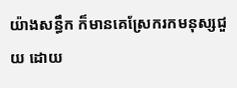យ៉ាងសន្ធឹក ក៏មានគេស្រែករកមនុស្សជួយ ដោយ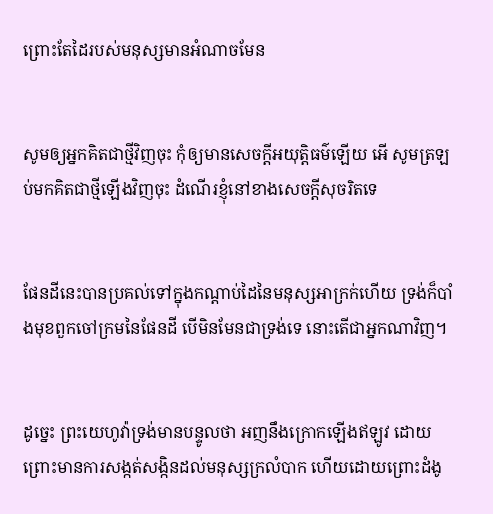ព្រោះតែដៃរបស់មនុស្សមានអំណាចមែន


សូមឲ្យអ្នកគិតជាថ្មីវិញចុះ កុំឲ្យមានសេចក្ដីអយុត្តិ‌ធម៌ឡើយ អើ សូមត្រឡប់មកគិតជាថ្មីឡើងវិញចុះ ដំណើរខ្ញុំនៅខាងសេចក្ដីសុចរិតទេ


ផែនដីនេះបានប្រគល់ទៅក្នុងកណ្តាប់ដៃនៃមនុស្សអាក្រក់ហើយ ទ្រង់ក៏បាំងមុខពួកចៅ‌ក្រមនៃផែនដី បើមិនមែនជាទ្រង់ទេ នោះតើជាអ្នកណាវិញ។


ដូច្នេះ ព្រះ‌យេហូវ៉ាទ្រង់មានបន្ទូលថា អញនឹងក្រោកឡើងឥឡូវ ដោយព្រោះមានការសង្កត់‌សង្កិនដល់មនុស្សក្រលំបាក ហើយដោយព្រោះដំងូ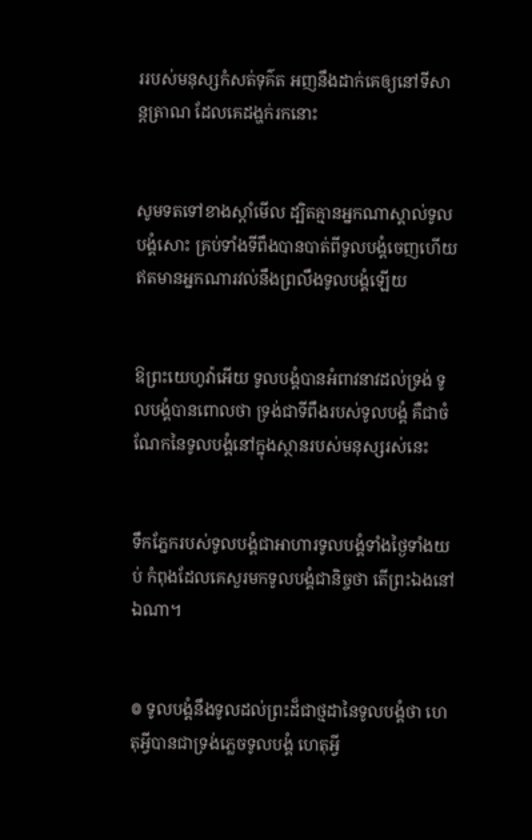ររបស់មនុស្សកំសត់ទុគ៌ត អញនឹងដាក់គេឲ្យនៅទីសាន្ត‌ត្រាណ ដែលគេដង្ហក់រកនោះ


សូមទតទៅខាងស្តាំមើល ដ្បិតគ្មានអ្នកណាស្គាល់ទូលបង្គំសោះ គ្រប់ទាំងទីពឹងបានបាត់ពីទូលបង្គំចេញហើយ ឥតមានអ្នកណារវល់នឹងព្រលឹងទូលបង្គំឡើយ


ឱព្រះ‌យេហូវ៉ាអើយ ទូលបង្គំបានអំពាវ‌នាវដល់ទ្រង់ ទូលបង្គំបានពោលថា ទ្រង់ជាទីពឹងរបស់ទូលបង្គំ គឺជាចំណែកនៃទូលបង្គំនៅក្នុងស្ថានរបស់មនុស្សរស់នេះ


ទឹកភ្នែករបស់ទូលបង្គំជាអាហារទូលបង្គំទាំងថ្ងៃទាំងយប់ កំពុងដែលគេសួរមកទូលបង្គំជានិច្ចថា តើព្រះឯងនៅឯណា។


៙ ទូលបង្គំនឹងទូលដល់ព្រះដ៏ជាថ្មដានៃទូលបង្គំថា ហេតុអ្វីបានជាទ្រង់ភ្លេចទូលបង្គំ ហេតុអ្វី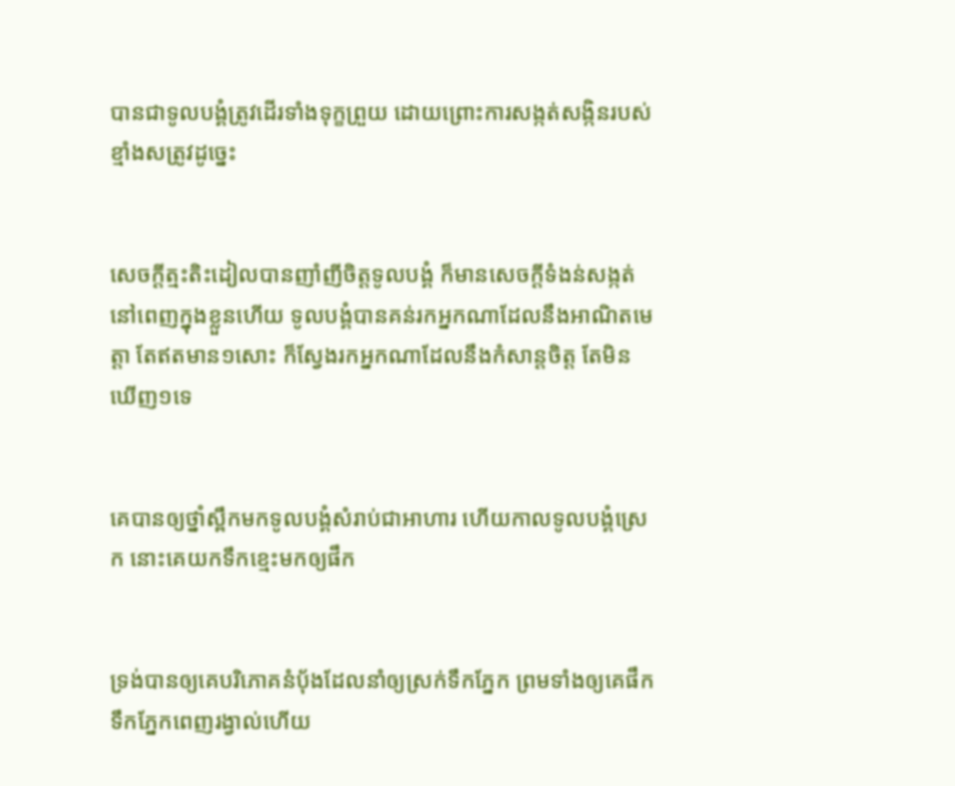បានជាទូលបង្គំត្រូវដើរទាំងទុក្ខព្រួយ ដោយព្រោះការសង្កត់‌សង្កិនរបស់ខ្មាំងសត្រូវដូច្នេះ


សេចក្ដីត្មះ‌តិះដៀលបានញាំ‌ញីចិត្តទូលបង្គំ ក៏មានសេចក្ដីទំងន់សង្កត់នៅពេញក្នុងខ្លួនហើយ ទូលបង្គំបានគន់រកអ្នកណាដែលនឹងអាណិតមេត្តា តែឥតមាន១សោះ ក៏ស្វែងរកអ្នកណាដែលនឹងកំសាន្តចិត្ត តែមិនឃើញ១ទេ


គេបានឲ្យថ្នាំស្ពឹកមកទូលបង្គំសំរាប់ជាអាហារ ហើយកាលទូលបង្គំស្រេក នោះគេយកទឹក‌ខ្មេះមកឲ្យផឹក


ទ្រង់បានឲ្យគេបរិភោគនំបុ័ងដែលនាំឲ្យស្រក់ទឹកភ្នែក ព្រមទាំងឲ្យគេផឹកទឹកភ្នែកពេញរង្វាល់ហើយ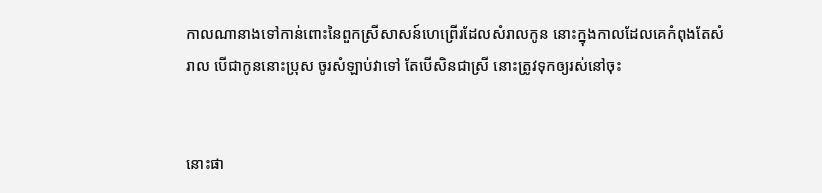កាលណានាងទៅកាន់ពោះនៃពួកស្រីសាសន៍ហេព្រើរដែលសំរាលកូន នោះក្នុងកាលដែលគេកំពុងតែសំរាល បើជាកូននោះប្រុស ចូរសំឡាប់វាទៅ តែបើ‌សិនជាស្រី នោះត្រូវទុកឲ្យរស់នៅចុះ


នោះផា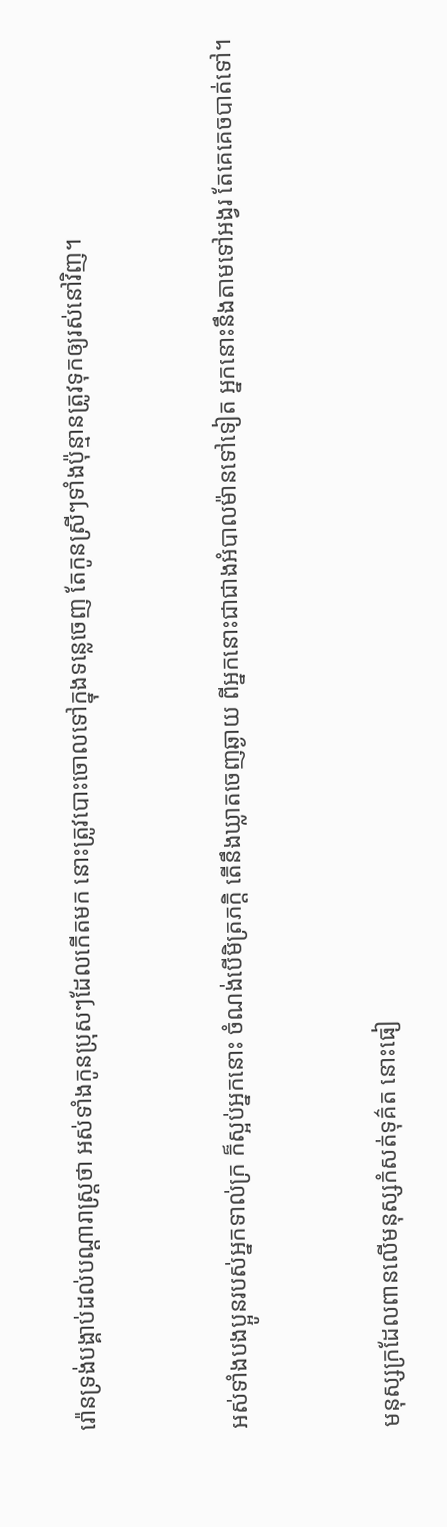រ៉ោនទ្រង់បង្គាប់ដល់បណ្តារាស្ត្រថា អស់ទាំងកូនប្រុសៗដែលកើតមក នោះត្រូវបោះចោលទៅក្នុងទន្លេចេញ តែកូនស្រីៗទាំងប៉ុន្មានត្រូវទុកឲ្យរស់នៅវិញ។


អស់ទាំងបងប្អូនរបស់អ្នកទាល់ក្រ ក៏ស្អប់អ្នកនោះ ចំណង់បើមិត្រ‌ភក្តិ តើនឹងឃ្លាតចេញឆ្ងាយ ពីអ្នកនោះជាជាងអំបាល‌ម៉ានទៅទៀត អ្នកនោះនឹងតាមទៅអង្វរ តែគេគេចបាត់ទៅ។


មនុស្សក្រដែលពានលើមនុស្សកំសត់ទុគ៌ត នោះធៀ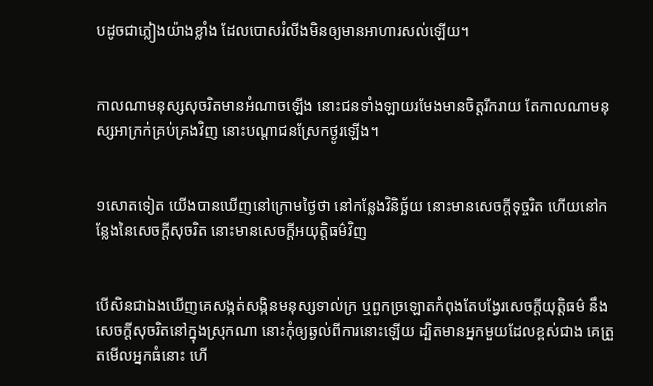បដូចជាភ្លៀងយ៉ាងខ្លាំង ដែលបោសរំលីងមិនឲ្យមានអាហារសល់ឡើយ។


កាលណាមនុស្សសុចរិតមានអំណាចឡើង នោះជនទាំង‌ឡាយរមែងមានចិត្តរីក‌រាយ តែកាលណាមនុស្សអាក្រក់គ្រប់‌គ្រងវិញ នោះបណ្តាជនស្រែកថ្ងូរឡើង។


១សោតទៀត យើងបានឃើញនៅក្រោមថ្ងៃថា នៅកន្លែងវិនិច្ឆ័យ នោះមានសេចក្ដីទុច្ចរិត ហើយនៅកន្លែងនៃសេចក្ដីសុចរិត នោះមានសេចក្ដីអយុត្តិ‌ធម៌វិញ


បើ‌សិនជាឯងឃើញគេសង្កត់‌សង្កិនមនុស្សទាល់ក្រ ឬពួកច្រឡោតកំពុងតែបង្វែរសេចក្ដីយុត្តិ‌ធម៌ នឹងសេចក្ដីសុចរិតនៅក្នុងស្រុកណា នោះកុំឲ្យឆ្ងល់ពីការនោះឡើយ ដ្បិតមានអ្នកមួយដែលខ្ពស់ជាង គេត្រួតមើលអ្នកធំនោះ ហើ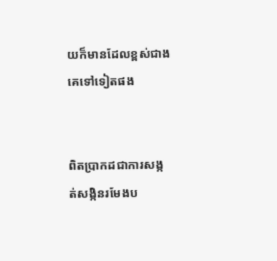យក៏មានដែលខ្ពស់ជាងគេទៅទៀតផង


ពិតប្រាកដជាការសង្កត់‌សង្កិនរមែងប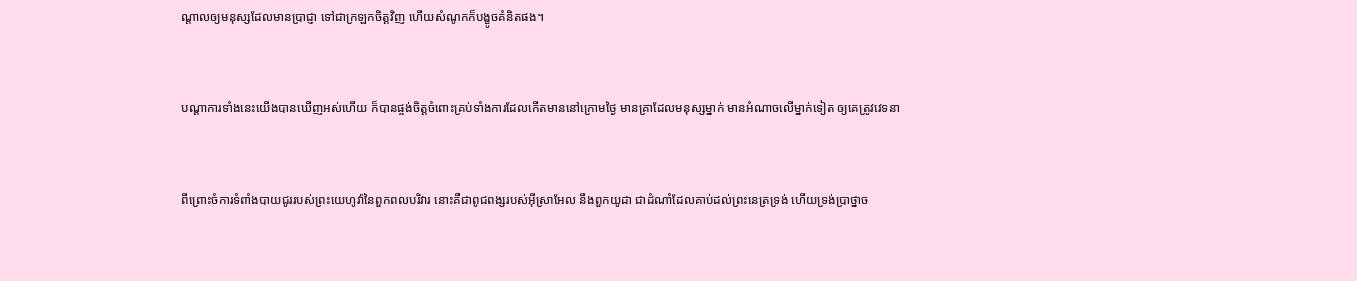ណ្តាលឲ្យមនុស្សដែលមានប្រាជ្ញា ទៅជាក្រឡកចិត្តវិញ ហើយសំណូកក៏បង្ខូចគំនិតផង។


បណ្តា‌ការទាំងនេះយើងបានឃើញអស់ហើយ ក៏បានផ្ចង់ចិត្តចំពោះគ្រប់ទាំងការដែលកើតមាននៅក្រោមថ្ងៃ មានគ្រាដែលមនុស្សម្នាក់ មានអំណាចលើម្នាក់ទៀត ឲ្យគេត្រូវវេទនា


ពីព្រោះចំការទំពាំង‌បាយ‌ជូររបស់ព្រះ‌យេហូវ៉ានៃពួកពល‌បរិវារ នោះគឺជាពូជ‌ពង្សរបស់អ៊ីស្រាអែល នឹងពួកយូដា ជាដំណាំដែលគាប់ដល់ព្រះ‌នេត្រទ្រង់ ហើយទ្រង់ប្រាថ្នាច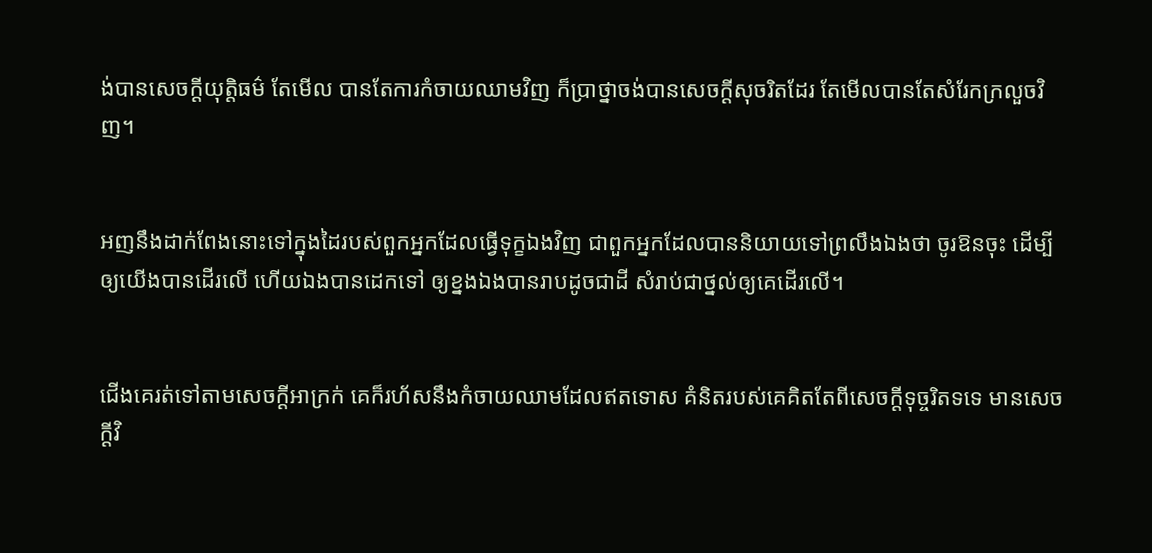ង់បានសេចក្ដីយុត្តិ‌ធម៌ តែមើល បានតែការកំចាយឈាមវិញ ក៏ប្រាថ្នាចង់បានសេចក្ដីសុចរិតដែរ តែមើលបានតែសំរែកក្រលួចវិញ។


អញនឹងដាក់ពែងនោះទៅក្នុងដៃរបស់ពួកអ្នកដែលធ្វើទុក្ខឯងវិញ ជាពួកអ្នកដែលបាននិយាយទៅព្រលឹងឯងថា ចូរឱនចុះ ដើម្បីឲ្យយើងបានដើរលើ ហើយឯងបានដេកទៅ ឲ្យខ្នងឯងបានរាបដូចជាដី សំរាប់ជាថ្នល់ឲ្យគេដើរលើ។


ជើងគេរត់ទៅតាមសេចក្ដីអាក្រក់ គេក៏រហ័សនឹងកំចាយឈាមដែលឥតទោស គំនិតរបស់គេគិតតែពីសេចក្ដីទុច្ចរិតទទេ មានសេចក្ដីវិ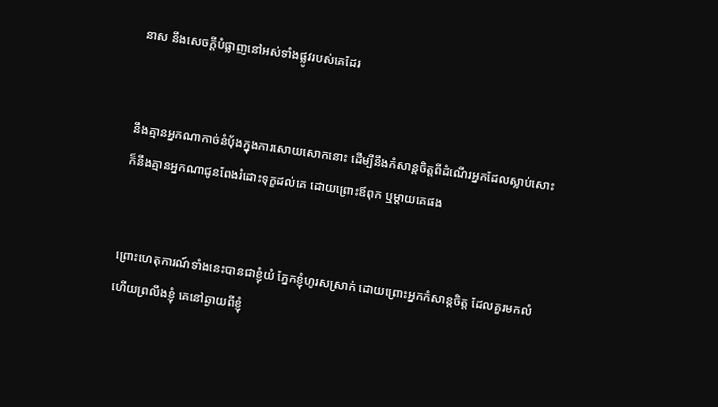នាស នឹងសេចក្ដីបំផ្លាញនៅអស់ទាំងផ្លូវរបស់គេដែរ


នឹងគ្មានអ្នកណាកាច់នំបុ័ងក្នុងការសោយសោកនោះ ដើម្បីនឹងកំសាន្តចិត្តពីដំណើរអ្នកដែលស្លាប់សោះ ក៏នឹងគ្មានអ្នកណាជូនពែងរំដោះទុក្ខដល់គេ ដោយព្រោះឪពុក ឬម្តាយគេផង


ព្រោះហេតុការណ៍ទាំងនេះបានជាខ្ញុំយំ ភ្នែកខ្ញុំហូរសស្រាក់ ដោយព្រោះអ្នកកំសាន្តចិត្ត ដែលគួរមកលំហើយព្រលឹងខ្ញុំ គេនៅឆ្ងាយពីខ្ញុំ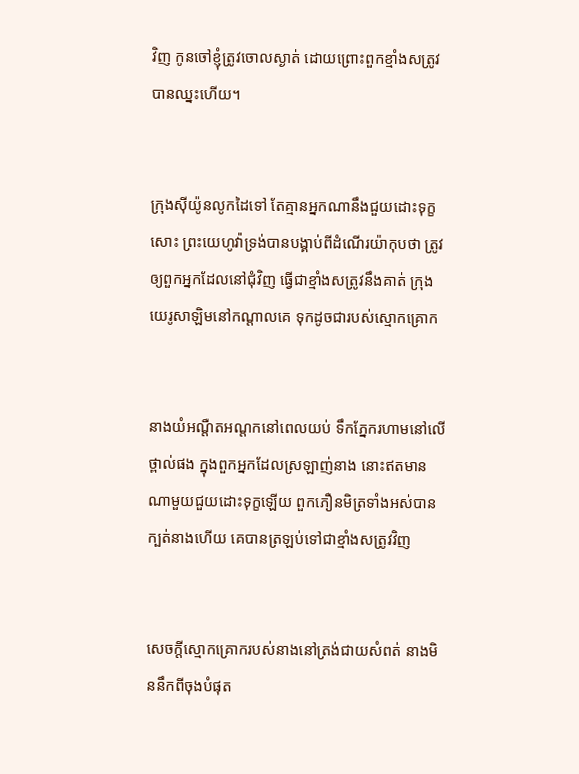វិញ កូនចៅខ្ញុំត្រូវចោលស្ងាត់ ដោយព្រោះពួកខ្មាំងសត្រូវបានឈ្នះហើយ។


ក្រុងស៊ីយ៉ូនលូកដៃទៅ តែគ្មានអ្នកណានឹងជួយដោះទុក្ខសោះ ព្រះ‌យេហូវ៉ាទ្រង់បានបង្គាប់ពីដំណើរយ៉ាកុបថា ត្រូវឲ្យពួកអ្នកដែលនៅជុំវិញ ធ្វើជាខ្មាំងសត្រូវនឹងគាត់ ក្រុងយេរូ‌សាឡិមនៅកណ្តាលគេ ទុកដូចជារបស់ស្មោក‌គ្រោក


នាងយំអណ្តឺត‌អណ្តកនៅពេលយប់ ទឹកភ្នែករហាមនៅលើថ្ពាល់ផង ក្នុងពួកអ្នកដែលស្រឡាញ់នាង នោះឥតមានណាមួយជួយដោះទុក្ខឡើយ ពួកភឿន‌មិត្រទាំងអស់បានក្បត់នាងហើយ គេបានត្រឡប់ទៅជាខ្មាំងសត្រូវវិញ


សេចក្ដីស្មោក‌គ្រោករបស់នាងនៅត្រង់ជាយសំពត់ នាងមិននឹកពីចុងបំផុត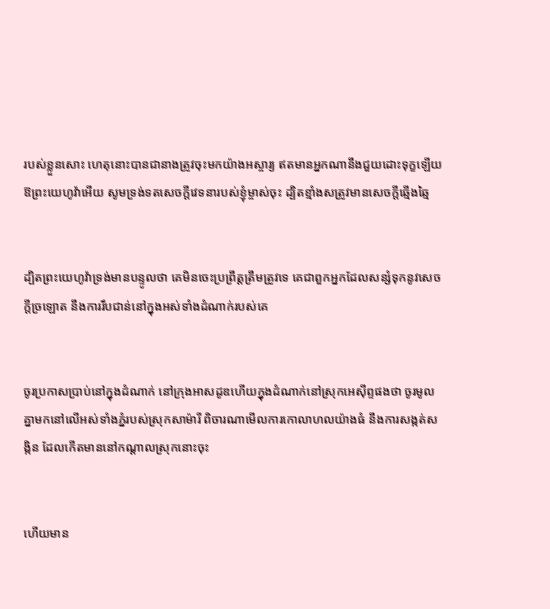របស់ខ្លួនសោះ ហេតុនោះបានជានាងត្រូវចុះមកយ៉ាងអស្ចារ្យ ឥតមានអ្នកណានឹងជួយដោះទុក្ខឡើយ ឱព្រះ‌យេហូវ៉ាអើយ សូមទ្រង់ទតសេចក្ដីវេទនារបស់ខ្ញុំម្ចាស់ចុះ ដ្បិតខ្មាំងសត្រូវមានសេចក្ដីឆ្មើង‌ឆ្មៃ


ដ្បិតព្រះ‌យេហូវ៉ាទ្រង់មានបន្ទូលថា គេមិនចេះប្រព្រឹត្តត្រឹម‌ត្រូវទេ គេជាពួកអ្នកដែលសន្សំទុកនូវសេចក្ដីច្រឡោត នឹងការរឹបជាន់នៅក្នុងអស់ទាំងដំណាក់របស់គេ


ចូរប្រកាសប្រាប់នៅក្នុងដំណាក់ នៅក្រុងអាសដូឌហើយក្នុងដំណាក់នៅស្រុកអេស៊ីព្ទផងថា ចូរមូលគ្នាមកនៅលើអស់ទាំងភ្នំរបស់ស្រុកសាម៉ារី ពិចារណាមើលការកោលា‌ហលយ៉ាងធំ នឹងការសង្កត់‌សង្កិន ដែលកើតមាននៅកណ្តាលស្រុកនោះចុះ


ហើយមាន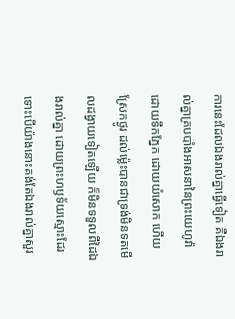ការនេះដែលឯងរាល់គ្នាធ្វើទៀត គឺឯងរាល់គ្នាគ្របបាំងអាសនានៃព្រះ‌យេហូវ៉ា ដោយទឹកភ្នែក ដោយយំសោក ហើយស្រែកថ្ងូរ ដល់‌ម៉្លេះបានជាទ្រង់មិនទតមើលដង្វាយទៀតឡើយ ក៏មិនទទួលពីដៃឯងរាល់គ្នា ដោយព្រះ‌ហឫទ័យស្មោះដែរ ទោះបើយ៉ាងនោះគង់តែឯងរាល់គ្នាសួរ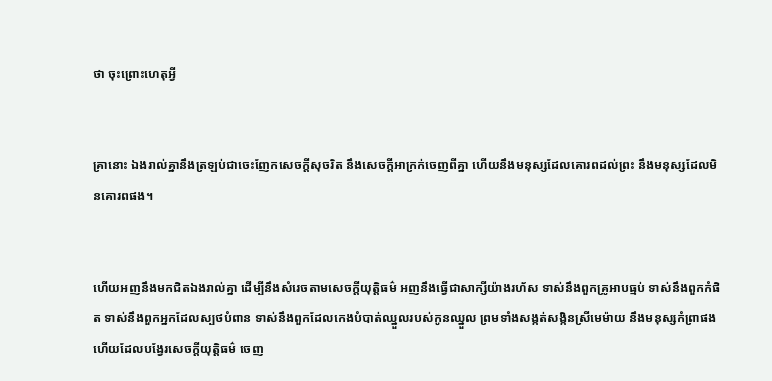ថា ចុះព្រោះហេតុអ្វី


គ្រានោះ ឯងរាល់គ្នានឹងត្រឡប់ជាចេះញែកសេចក្ដីសុចរិត នឹងសេចក្ដីអាក្រក់ចេញពីគ្នា ហើយនឹងមនុស្សដែលគោរពដល់ព្រះ នឹងមនុស្សដែលមិនគោរពផង។


ហើយអញនឹងមកជិតឯងរាល់គ្នា ដើម្បីនឹងសំរេចតាមសេចក្ដីយុត្តិ‌ធម៌ អញនឹងធ្វើជាសាក្សីយ៉ាងរហ័ស ទាស់នឹងពួកគ្រូអាប‌ធ្មប់ ទាស់នឹងពួកកំផិត ទាស់នឹងពួកអ្នកដែលស្បថបំពាន ទាស់នឹងពួកដែលកេងបំបាត់ឈ្នួលរបស់កូនឈ្នួល ព្រមទាំងសង្កត់‌សង្កិនស្រីមេម៉ាយ នឹងមនុស្សកំព្រាផង ហើយដែលបង្វែរសេចក្ដីយុត្តិ‌ធម៌ ចេញ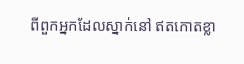ពីពួកអ្នកដែលស្នាក់នៅ ឥតកោត‌ខ្លា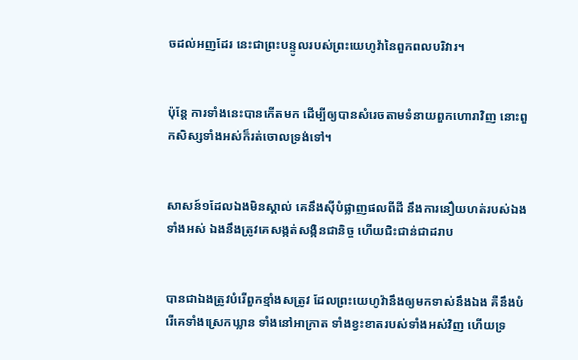ចដល់អញដែរ នេះជាព្រះ‌បន្ទូលរបស់ព្រះ‌យេហូវ៉ានៃពួកពល‌បរិវារ។


ប៉ុន្តែ ការទាំងនេះបានកើតមក ដើម្បីឲ្យបានសំរេចតាមទំនាយពួកហោរាវិញ នោះពួកសិស្សទាំងអស់ក៏រត់ចោលទ្រង់ទៅ។


សាសន៍១ដែលឯងមិនស្គាល់ គេនឹងស៊ីបំផ្លាញផលពីដី នឹងការនឿយ‌ហត់របស់ឯងទាំងអស់ ឯងនឹងត្រូវគេសង្កត់‌សង្កិនជានិច្ច ហើយជិះ‌ជាន់ជាដរាប


បានជាឯងត្រូវបំរើពួកខ្មាំងសត្រូវ ដែលព្រះ‌យេហូវ៉ានឹងឲ្យមកទាស់នឹងឯង គឺនឹងបំរើគេទាំងស្រេកឃ្លាន ទាំងនៅអាក្រាត ទាំងខ្វះ‌ខាតរបស់ទាំងអស់វិញ ហើយទ្រ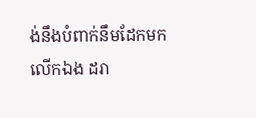ង់នឹងបំពាក់នឹមដែកមកលើកឯង ដរា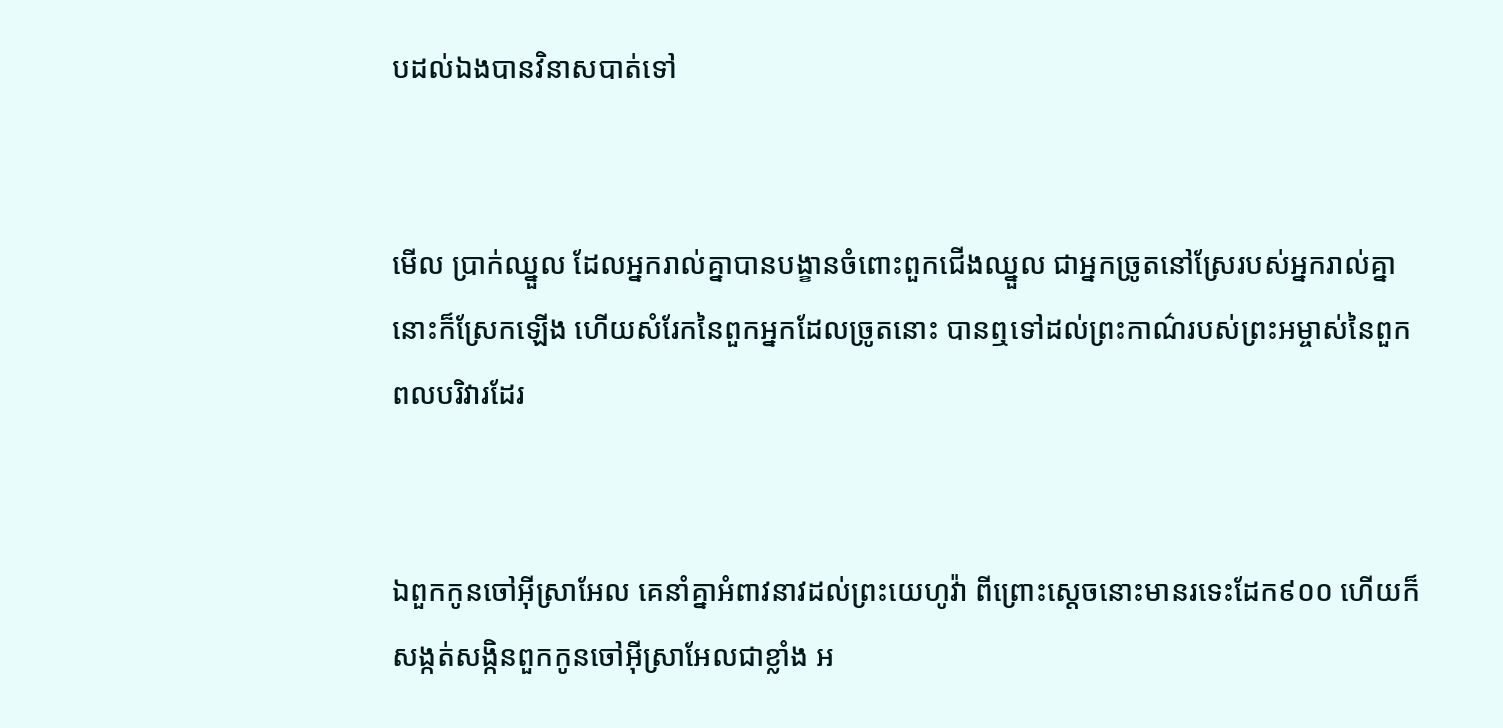បដល់ឯងបានវិនាសបាត់ទៅ


មើល ប្រាក់ឈ្នួល ដែលអ្នករាល់គ្នាបានបង្ខានចំពោះពួកជើងឈ្នួល ជាអ្នកច្រូតនៅស្រែរបស់អ្នករាល់គ្នា នោះក៏ស្រែកឡើង ហើយសំរែកនៃពួកអ្នកដែលច្រូតនោះ បានឮទៅដល់ព្រះ‌កាណ៌របស់ព្រះ‌អម្ចាស់នៃពួកពលបរិវារដែរ


ឯពួកកូនចៅអ៊ីស្រាអែល គេនាំគ្នាអំពាវ‌នាវដល់ព្រះ‌យេហូវ៉ា ពីព្រោះស្តេចនោះមានរទេះដែក៩០០ ហើយក៏សង្កត់‌សង្កិនពួកកូនចៅអ៊ីស្រាអែលជាខ្លាំង អ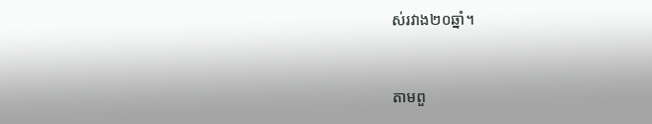ស់រវាង២០ឆ្នាំ។


តាមពួ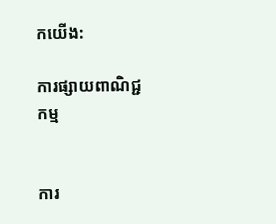កយើង:

ការផ្សាយពាណិជ្ជកម្ម


ការ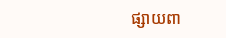ផ្សាយពា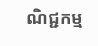ណិជ្ជកម្ម